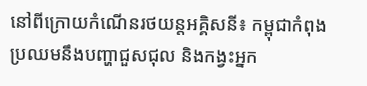នៅពីក្រោយកំណើនរថយន្តអគ្គិសនី៖ កម្ពុជាកំពុងប្រឈមនឹងបញ្ហាជួសជុល និងកង្វះអ្នក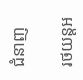ជំនាញ

រថយន្តអ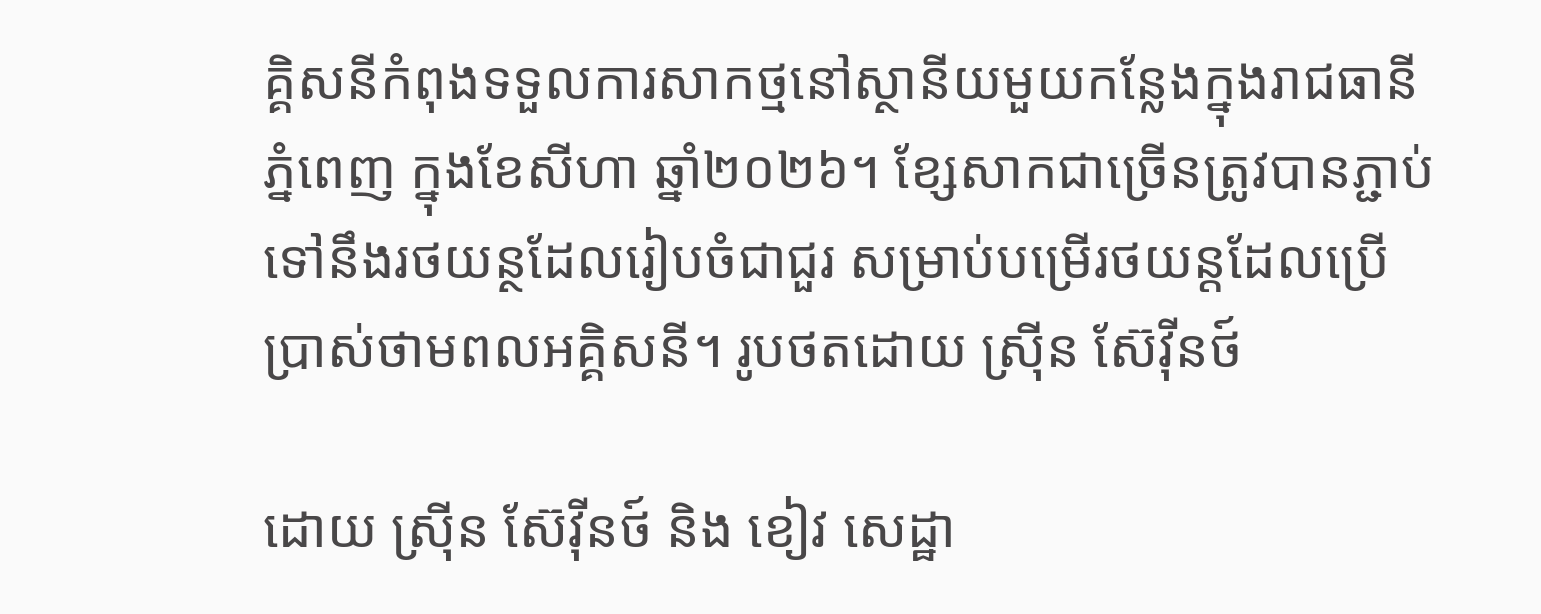គ្គិសនីកំពុងទទួលការសាកថ្មនៅស្ថានីយមួយកន្លែងក្នុងរាជធានីភ្នំពេញ ក្នុងខែសីហា ឆ្នាំ២០២៦។ ខ្សែសាកជាច្រើនត្រូវបានភ្ជាប់ទៅនឹងរថយន្ថដែលរៀបចំជាជួរ សម្រាប់បម្រើរថយន្តដែលប្រើប្រាស់ថាមពលអគ្គិសនី។ រូបថតដោយ ស្រុីន ស៊ែវុីនថ៍

ដោយ ស្រ៊ីន ស៊ែវ៉ីនថ៍ និង ខៀវ សេដ្ឋា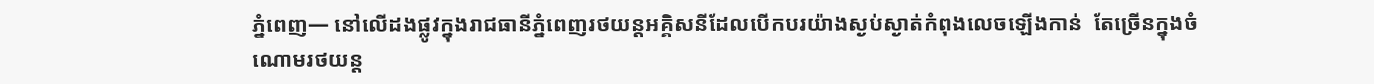ភ្នំពេញ— នៅលើដងផ្លូវក្នុងរាជធានីភ្នំពេញរថយន្តអគ្គិសនីដែលបើកបរយ៉ាងស្ងប់ស្ងាត់កំពុងលេចឡើងកាន់  តែច្រើនក្នុងចំណោមរថយន្ត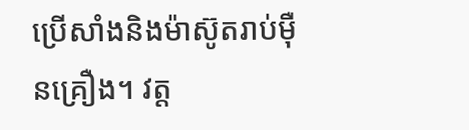ប្រើសាំងនិងម៉ាស៊ូតរាប់ម៉ឺនគ្រឿង។ វត្ត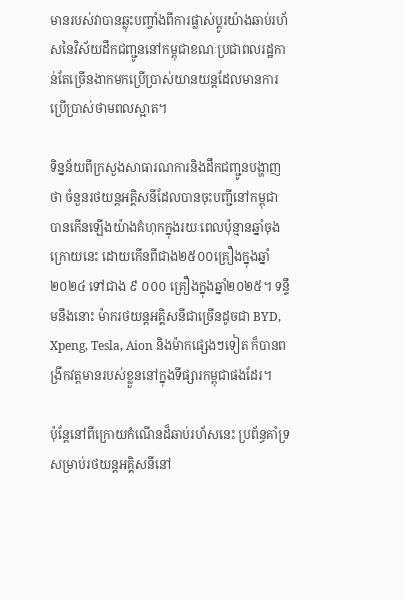មានរបស់វាបានឆ្លុះបញ្ចាំងពីការផ្លាស់ប្តូរយ៉ាងឆាប់រហ័សនៃវិស័យដឹកជញ្ជូននៅកម្ពុជាខណៈប្រជាពលរដ្ឋកាន់តែច្រើនងាកមកប្រើប្រាស់យានយន្តដែលមានការប្រើប្រាស់ថាមពលស្អាត។

ទិន្នន័យពីក្រសួងសាធារណការនិងដឹកជញ្ជូនបង្ហាញថា ចំនួនរថយន្តអគ្គិសនីដែលបានចុះបញ្ជីនៅកម្ពុជា បានកើនឡើងយ៉ាងគំហុកក្នុងរយៈពេលប៉ុន្មានឆ្នាំចុងក្រោយនេះ ដោយកើនពីជាង២៥០០គ្រឿងក្នុងឆ្នាំ២០២៤ ទៅជាង ៩ ០០០ គ្រឿងក្នុងឆ្នាំ២០២៥។ ទន្ទឹមនឹងនោះ ម៉ាករថយន្តអគ្គិសនីជាច្រើនដូចជា BYD, Xpeng, Tesla, Aion និងម៉ាកផ្សេងៗទៀត ក៏បានពង្រីកវត្តមានរបស់ខ្លួននៅក្នុងទីផ្សារកម្ពុជាផងដែរ។

ប៉ុន្តែនៅពីក្រោយកំណើនដ៏ឆាប់រហ័សនេះ ប្រព័ន្ធគាំទ្រសម្រាប់រថយន្តអគ្គិសនីនៅ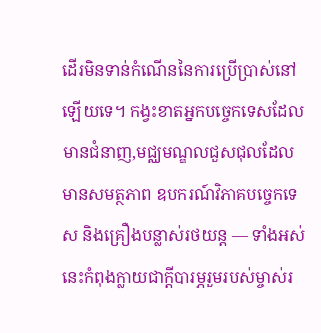ដើរមិនទាន់កំណើននៃការប្រើប្រាស់នៅឡើយទេ។ កង្វះខាតអ្នកបច្ចេកទេសដែលមានជំនាញ,មជ្ឈមណ្ឌលជួសជុលដែលមានសមត្ថភាព ឧបករណ៍វិភាគបច្ចេកទេស និងគ្រឿងបន្លាស់រថយន្ត — ទាំងអស់នេះកំពុងក្លាយជាក្តីបារម្ភរួមរបស់ម្ចាស់រ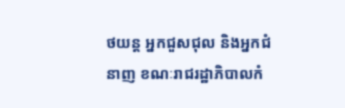ថយន្ត អ្នកជួសជុល និងអ្នកជំនាញ ខណៈរាជរដ្ឋាភិបាលកំ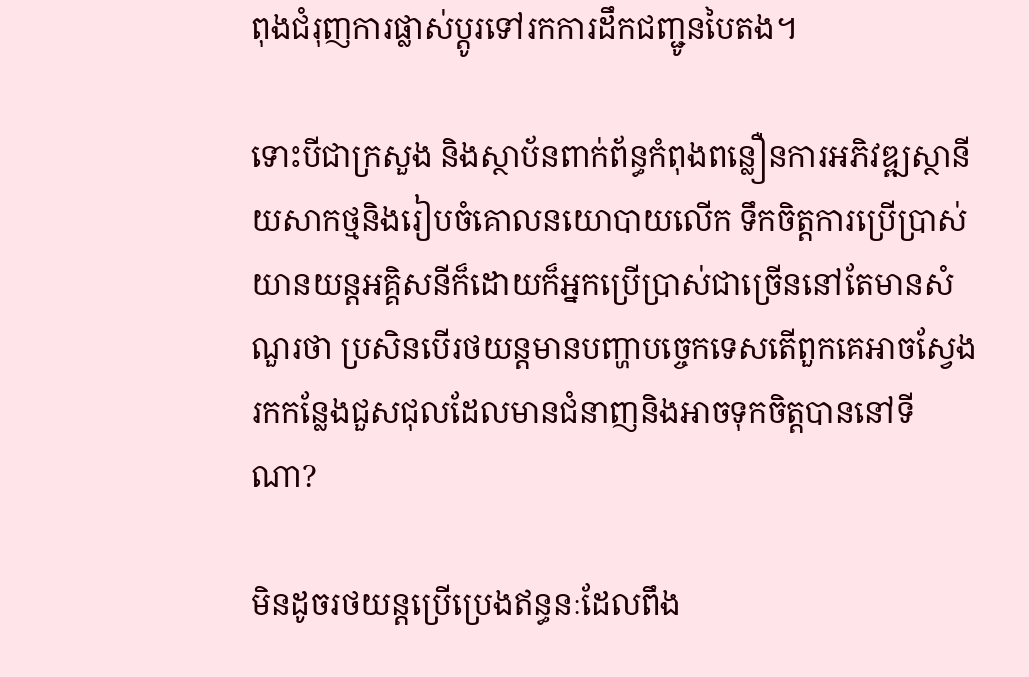ពុងជំរុញការផ្លាស់ប្តូរទៅរកការដឹកជញ្ជូនបៃតង។

ទោះបីជាក្រសួង និងស្ថាប័នពាក់ព័ន្ធកំពុងពន្លឿនការអភិវឌ្ឍស្ថានីយសាកថ្មនិងរៀបចំគោលនយោបាយលើក ទឹកចិត្តការប្រើប្រាស់យានយន្តអគ្គិសនីក៏ដោយក៏អ្នកប្រើប្រាស់ជាច្រើននៅតែមានសំណួរថា ប្រសិនបើរថយន្តមានបញ្ហាបច្ចេកទេសតើពួកគេអាចស្វែងរកកន្លែងជួសជុលដែលមានជំនាញនិងអាចទុកចិត្តបាននៅទីណា?

មិនដូចរថយន្តប្រើប្រេងឥន្ធនៈដែលពឹង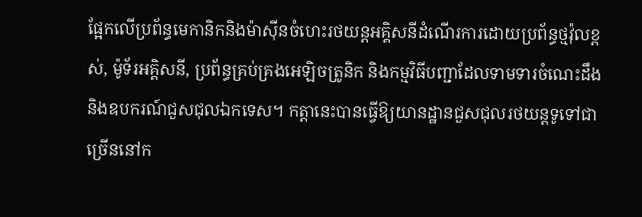ផ្អែកលើប្រព័ន្ធមេកានិកនិងម៉ាស៊ីនចំហេះរថយន្តអគ្គិសនីដំណើរការដោយប្រព័ន្ធថ្មវ៉ុលខ្ពស់, ម៉ូទ័រអគ្គិសនី, ប្រព័ន្ធគ្រប់គ្រងអេឡិចត្រូនិក និងកម្មវិធីបញ្ជាដែលទាមទារចំណេះដឹង និងឧបករណ៍ជួសជុលឯកទេស។ កត្តានេះបានធ្វើឱ្យយានដ្ឋានជួសជុលរថយន្តទូទៅជាច្រើននៅក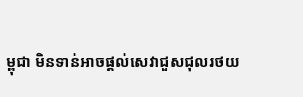ម្ពុជា មិនទាន់អាចផ្តល់សេវាជួសជុលរថយ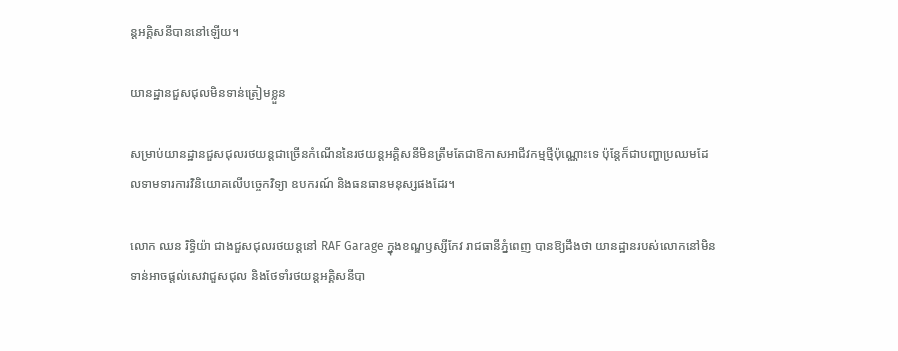ន្តអគ្គិសនីបាននៅឡើយ។

យានដ្ឋានជួសជុលមិនទាន់ត្រៀមខ្លួន

សម្រាប់យានដ្ឋានជួសជុលរថយន្តជាច្រើនកំណើននៃរថយន្តអគ្គិសនីមិនត្រឹមតែជាឱកាសអាជីវកម្មថ្មីប៉ុណ្ណោះទេ ប៉ុន្តែក៏ជាបញ្ហាប្រឈមដែលទាមទារការវិនិយោគលើបច្ចេកវិទ្យា ឧបករណ៍ និងធនធានមនុស្សផងដែរ។

លោក ឈន រិទ្ធិយ៉ា ជាងជួសជុលរថយន្តនៅ RAF Garage ក្នុងខណ្ឌឫស្សីកែវ រាជធានីភ្នំពេញ បានឱ្យដឹងថា យានដ្ឋានរបស់លោកនៅមិនទាន់អាចផ្តល់សេវាជួសជុល និងថែទាំរថយន្តអគ្គិសនីបា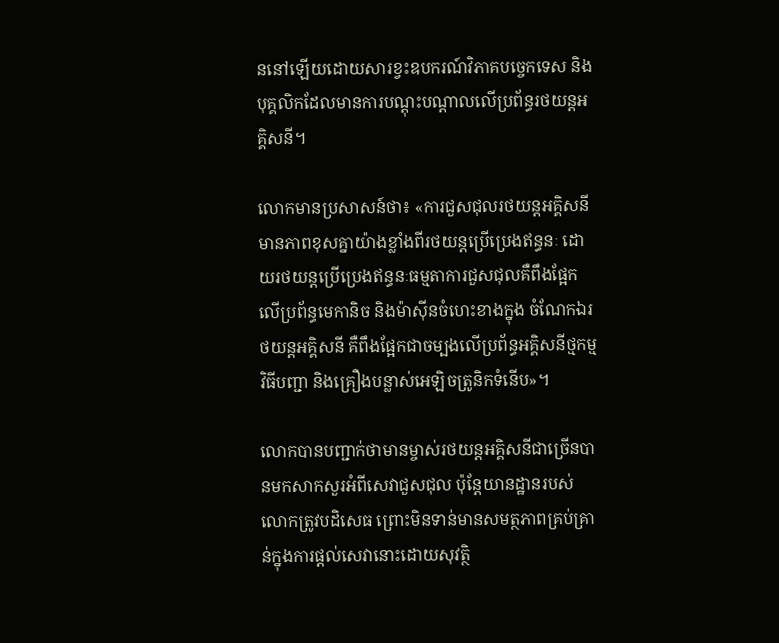ននៅឡើយដោយសារខ្វះឧបករណ៍វិភាគបច្ចេកទេស និងបុគ្គលិកដែលមានការបណ្តុះបណ្តាលលើប្រព័ន្ធរថយន្តអគ្គិសនី។

លោកមានប្រសាសន៍ថា៖ «ការជួសជុលរថយន្តអគ្គិសនីមានភាពខុសគ្នាយ៉ាងខ្លាំងពីរថយន្តប្រើប្រេងឥន្ធនៈ ដោយរថយន្តប្រើប្រេងឥន្ធនៈធម្មតាការជួសជុលគឺពឹងផ្អែកលើប្រព័ន្ធមេកានិច និងម៉ាស៊ីនចំហេះខាងក្នុង ចំណែកឯរថយន្តអគ្គិសនី គឺពឹងផ្អែកជាចម្បងលើប្រព័ន្ធអគ្គិសនីថ្មកម្មវិធីបញ្ជា និងគ្រឿងបន្លាស់អេឡិចត្រូនិកទំនើប»។

លោកបានបញ្ជាក់ថាមានម្ចាស់រថយន្តអគ្គិសនីជាច្រើនបានមកសាកសួរអំពីសេវាជួសជុល ប៉ុន្តែយានដ្ឋានរបស់លោកត្រូវបដិសេធ ព្រោះមិនទាន់មានសមត្ថភាពគ្រប់គ្រាន់ក្នុងការផ្តល់សេវានោះដោយសុវត្ថិ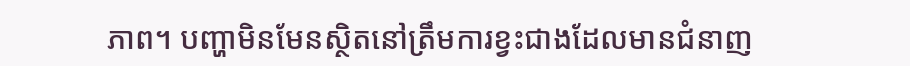ភាព។ បញ្ហាមិនមែនស្ថិតនៅត្រឹមការខ្វះជាងដែលមានជំនាញ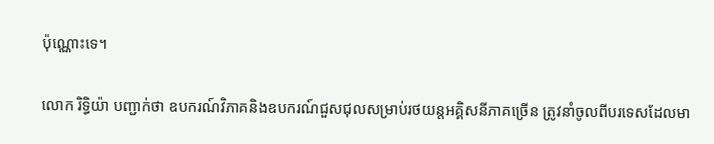ប៉ុណ្ណោះទេ។

លោក រិទ្ធិយ៉ា បញ្ជាក់ថា ឧបករណ៍វិភាគនិងឧបករណ៍ជួសជុលសម្រាប់រថយន្តអគ្គិសនីភាគច្រើន ត្រូវនាំចូលពីបរទេសដែលមា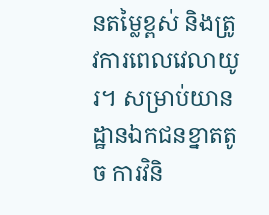នតម្លៃខ្ពស់ និងត្រូវការពេលវេលាយូរ។ សម្រាប់យានដ្ឋានឯកជនខ្នាតតូច ការវិនិ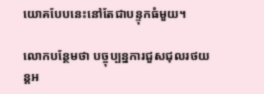យោគបែបនេះនៅតែជាបន្ទុកធំមួយ។

លោកបន្ថែមថា បច្ចុប្បន្នការជួសជុលរថយន្តអ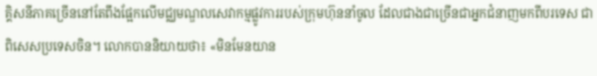គ្គិសនីភាគច្រើននៅតែពឹងផ្អែកលើមជ្ឈមណ្ឌលសេវាកម្មផ្លូវការរបស់ក្រុមហ៊ុននាំចូល ដែលជាងជាច្រើនជាអ្នកជំនាញមកពីបរទេស ជាពិសេសប្រទេសចិន។ លោកបាននិយាយថា៖ «មិនមែនយាន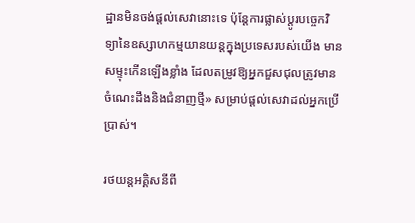ដ្ឋានមិនចង់ផ្តល់សេវានោះទេ ប៉ុន្ដែការផ្លាស់ប្តូរបច្ចេកវិទ្យានៃឧស្សាហកម្មយានយន្តក្នុងប្រទេសរបស់យើង មានសម្ទុះកើនឡើងខ្លាំង ដែលតម្រូវឱ្យអ្នកជួសជុលត្រូវមានចំណេះដឹងនិងជំនាញថ្មី» សម្រាប់ផ្តល់សេវាដល់អ្នកប្រើប្រាស់។

រថយន្តអគ្គិសនីពី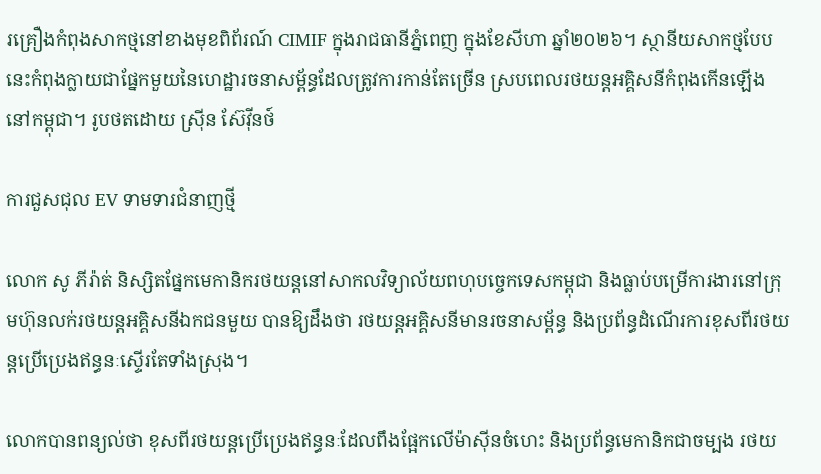រគ្រឿងកំពុងសាកថ្មនៅខាងមុខពិព័រណ៍ CIMIF ក្នុងរាជធានីភ្នំពេញ ក្នុងខែសីហា ឆ្នាំ២០២៦។ ស្ថានីយសាកថ្មបែបនេះកំពុងក្លាយជាផ្នែកមួយនៃហេដ្ឋារចនាសម្ព័ន្ធដែលត្រូវការកាន់តែច្រើន ស្របពេលរថយន្តអគ្គិសនីកំពុងកើនឡើងនៅកម្ពុជា។ រូបថតដោយ ស្រុីន ស៊ែវុីនថ៍

ការជួសជុល EV ទាមទារជំនាញថ្មី

លោក សូ ភីរ៉ាត់ និស្សិតផ្នែកមេកានិករថយន្តនៅសាកលវិទ្យាល័យពហុបច្ចេកទេសកម្ពុជា និងធ្លាប់បម្រើការងារនៅក្រុមហ៊ុនលក់រថយន្តអគ្គិសនីឯកជនមួយ បានឱ្យដឹងថា រថយន្តអគ្គិសនីមានរចនាសម្ព័ន្ធ និងប្រព័ន្ធដំណើរការខុសពីរថយន្តប្រើប្រេងឥន្ធនៈស្ទើរតែទាំងស្រុង។

លោកបានពន្យល់ថា ខុសពីរថយន្តប្រើប្រេងឥន្ធនៈដែលពឹងផ្អែកលើម៉ាស៊ីនចំហេះ និងប្រព័ន្ធមេកានិកជាចម្បង រថយ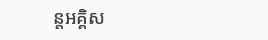ន្តអគ្គិស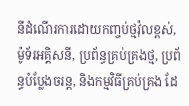នីដំណើរការដោយកញ្ចប់ថ្មវ៉ុលខ្ពស់, ម៉ូទ័រអគ្គិសនី, ប្រព័ន្ធគ្រប់គ្រងថ្ម, ប្រព័ន្ធបំប្លែងចរន្ត, និងកម្មវិធីគ្រប់គ្រង ដែ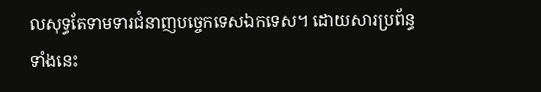លសុទ្ធតែទាមទារជំនាញបច្ចេកទេសឯកទេស។ ដោយសារប្រព័ន្ធទាំងនេះ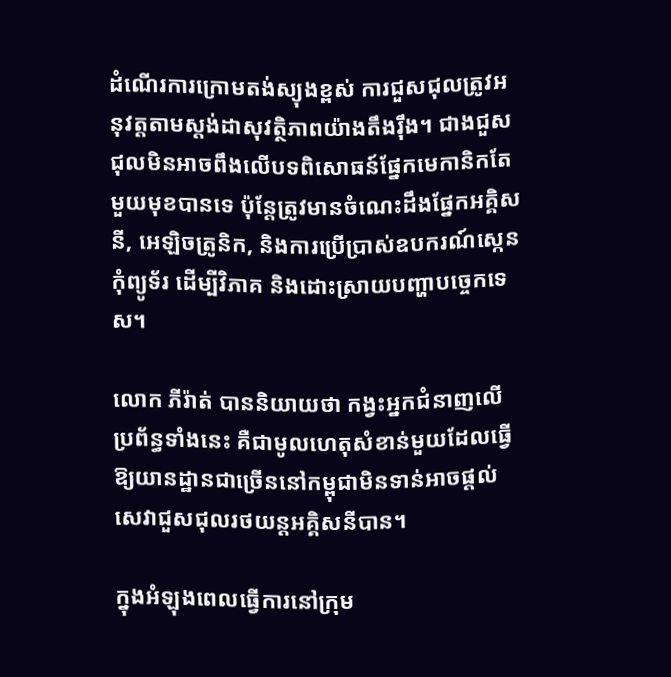ដំណើរការក្រោមតង់ស្យុងខ្ពស់ ការជួសជុលត្រូវអនុវត្តតាមស្តង់ដាសុវត្ថិភាពយ៉ាងតឹងរ៉ឹង។ ជាងជួសជុលមិនអាចពឹងលើបទពិសោធន៍ផ្នែកមេកានិកតែមួយមុខបានទេ ប៉ុន្តែត្រូវមានចំណេះដឹងផ្នែកអគ្គិសនី, អេឡិចត្រូនិក, និងការប្រើប្រាស់ឧបករណ៍ស្កេនកុំព្យូទ័រ ដើម្បីវិភាគ និងដោះស្រាយបញ្ហាបច្ចេកទេស។

លោក ភីរ៉ាត់ បាននិយាយថា កង្វះអ្នកជំនាញលើប្រព័ន្ធទាំងនេះ គឺជាមូលហេតុសំខាន់មួយដែលធ្វើឱ្យយានដ្ឋានជាច្រើននៅកម្ពុជាមិនទាន់អាចផ្តល់សេវាជួសជុលរថយន្តអគ្គិសនីបាន។

ក្នុងអំឡុងពេលធ្វើការនៅក្រុម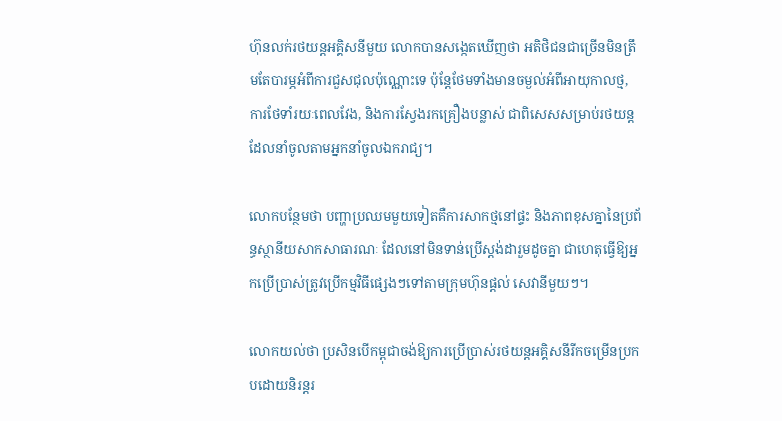ហ៊ុនលក់រថយន្តអគ្គិសនីមួយ លោកបានសង្កេតឃើញថា អតិថិជនជាច្រើនមិនត្រឹមតែបារម្ភអំពីការជួសជុលប៉ុណ្ណោះទេ ប៉ុន្តែថែមទាំងមានចម្ងល់អំពីអាយុកាលថ្ម, ការថែទាំរយៈពេលវែង, និងការស្វែងរកគ្រឿងបន្លាស់ ជាពិសេសសម្រាប់រថយន្តដែលនាំចូលតាមអ្នកនាំចូលឯករាជ្យ។

លោកបន្ថែមថា បញ្ហាប្រឈមមួយទៀតគឺការសាកថ្មនៅផ្ទះ និងភាពខុសគ្នានៃប្រព័ន្ធស្ថានីយសាកសាធារណៈ ដែលនៅមិនទាន់ប្រើស្តង់ដារួមដូចគ្នា ជាហេតុធ្វើឱ្យអ្នកប្រើប្រាស់ត្រូវប្រើកម្មវិធីផ្សេងៗទៅតាមក្រុមហ៊ុនផ្តល់ សេវានីមួយៗ។

លោកយល់ថា ប្រសិនបើកម្ពុជាចង់ឱ្យការប្រើប្រាស់រថយន្តអគ្គិសនីរីកចម្រើនប្រកបដោយនិរន្តរ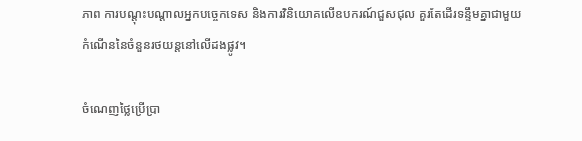ភាព ការបណ្តុះបណ្តាលអ្នកបច្ចេកទេស និងការវិនិយោគលើឧបករណ៍ជួសជុល គួរតែដើរទន្ទឹមគ្នាជាមួយកំណើននៃចំនួនរថយន្តនៅលើដងផ្លូវ។

ចំណេញថ្លៃប្រើប្រា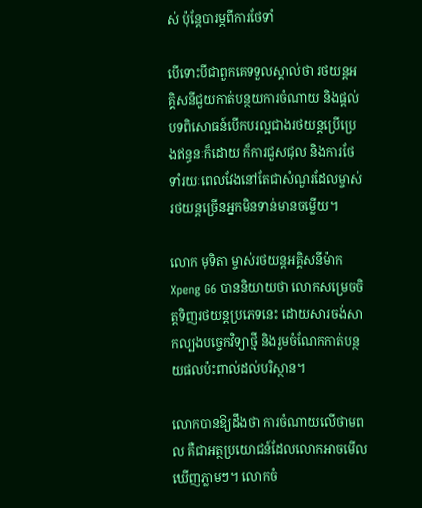ស់ ប៉ុន្តែបារម្ភពីការថែទាំ

បើទោះបីជាពួកគេទទួលស្គាល់ថា រថយន្តអគ្គិសនីជួយកាត់បន្ថយការចំណាយ និងផ្តល់បទពិសោធន៍បើកបរល្អជាងរថយន្តប្រើប្រេងឥន្ធនៈក៏ដោយ ក៏ការជួសជុល និងការថែទាំរយៈពេលវែងនៅតែជាសំណួរដែលម្ចាស់រថយន្តច្រើនអ្នកមិនទាន់មានចម្លើយ។

លោក មុទិតា ម្ចាស់រថយន្តអគ្គិសនីម៉ាក Xpeng G6 បាននិយាយថា លោកសម្រេចចិត្តទិញរថយន្តប្រភេទនេះ ដោយសារចង់សាកល្បងបច្ចេកវិទ្យាថ្មី និងរួមចំណែកកាត់បន្ថយផលប៉ះពាល់ដល់បរិស្ថាន។

លោកបានឱ្យដឹងថា ការចំណាយលើថាមពល គឺជាអត្ថប្រយោជន៍ដែលលោកអាចមើលឃើញភ្លាមៗ។ លោកចំ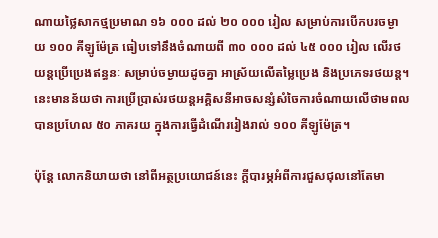ណាយថ្លៃសាកថ្មប្រមាណ ១៦ ០០០ ដល់ ២០ ០០០ រៀល សម្រាប់ការបើកបរចម្ងាយ ១០០ គីឡូម៉ែត្រ ធៀបទៅនឹងចំណាយពី ៣០ ០០០ ដល់ ៤៥ ០០០ រៀល លើរថយន្តប្រើប្រេងឥន្ធនៈ សម្រាប់ចម្ងាយដូចគ្នា អាស្រ័យលើតម្លៃប្រេង និងប្រភេទរថយន្ត។ នេះមានន័យថា ការប្រើប្រាស់រថយន្តអគ្គិសនីអាចសន្សំសំចៃការចំណាយលើថាមពលបានប្រហែល ៥០ ភាគរយ ក្នុងការធ្វើដំណើររៀងរាល់ ១០០ គីឡូម៉ែត្រ។

ប៉ុន្តែ លោកនិយាយថា នៅពីអត្ថប្រយោជន៍នេះ ក្តីបារម្ភអំពីការជួសជុលនៅតែមា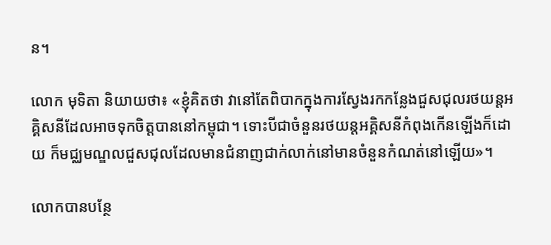ន។

លោក មុទិតា និយាយថា៖ «ខ្ញុំគិតថា វានៅតែពិបាកក្នុងការស្វែងរកកន្លែងជួសជុលរថយន្តអគ្គិសនីដែលអាចទុកចិត្តបាននៅកម្ពុជា។ ទោះបីជាចំនួនរថយន្តអគ្គិសនីកំពុងកើនឡើងក៏ដោយ ក៏មជ្ឈមណ្ឌលជួសជុលដែលមានជំនាញជាក់លាក់នៅមានចំនួនកំណត់នៅឡើយ»។

លោកបានបន្ថែ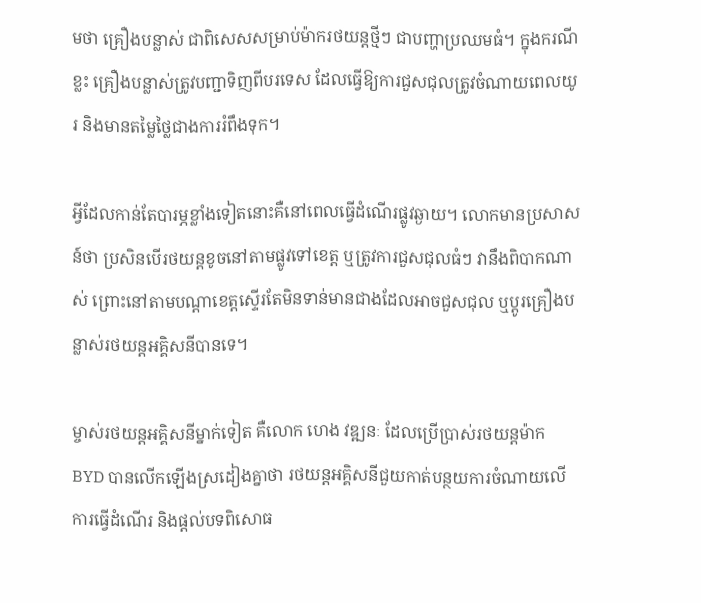មថា គ្រឿងបន្លាស់ ជាពិសេសសម្រាប់ម៉ាករថយន្តថ្មីៗ ជាបញ្ហាប្រឈមធំ។ ក្នុងករណីខ្លះ គ្រឿងបន្លាស់ត្រូវបញ្ជាទិញពីបរទេស ដែលធ្វើឱ្យការជួសជុលត្រូវចំណាយពេលយូរ និងមានតម្លៃថ្លៃជាងការរំពឹងទុក។

អ្វីដែលកាន់តែបារម្ភខ្លាំងទៀតនោះគឺនៅពេលធ្វើដំណើរផ្លូវឆ្ងាយ។ លោកមានប្រសាសន៍ថា ប្រសិនបើរថយន្តខូចនៅតាមផ្លូវទៅខេត្ត ឬត្រូវការជួសជុលធំៗ វានឹងពិបាកណាស់ ព្រោះនៅតាមបណ្តាខេត្តស្ទើរតែមិនទាន់មានជាងដែលអាចជួសជុល ឬប្តូរគ្រឿងបន្លាស់រថយន្តអគ្គិសនីបានទេ។

ម្ចាស់រថយន្តអគ្គិសនីម្នាក់ទៀត គឺលោក ហេង វឌ្ឍនៈ ដែលប្រើប្រាស់រថយន្តម៉ាក BYD បានលើកឡើងស្រដៀងគ្នាថា រថយន្តអគ្គិសនីជួយកាត់បន្ថយការចំណាយលើការធ្វើដំណើរ និងផ្តល់បទពិសោធ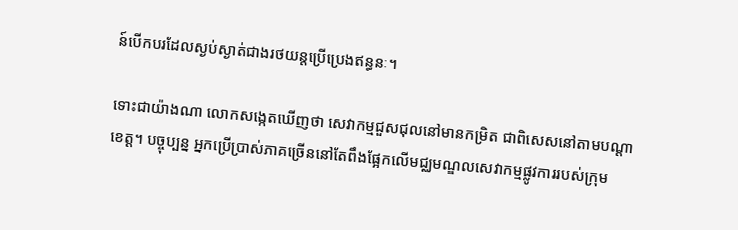ន៍បើកបរដែលស្ងប់ស្ងាត់ជាងរថយន្តប្រើប្រេងឥន្ធនៈ។

ទោះជាយ៉ាងណា លោកសង្កេតឃើញថា សេវាកម្មជួសជុលនៅមានកម្រិត ជាពិសេសនៅតាមបណ្តាខេត្ត។ បច្ចុប្បន្ន អ្នកប្រើប្រាស់ភាគច្រើននៅតែពឹងផ្អែកលើមជ្ឈមណ្ឌលសេវាកម្មផ្លូវការរបស់ក្រុម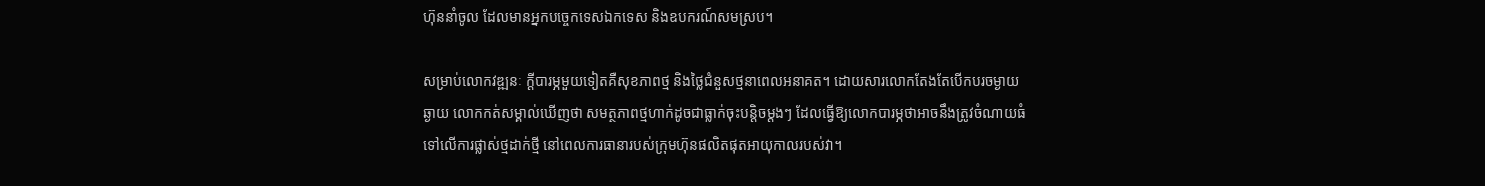ហ៊ុននាំចូល ដែលមានអ្នកបច្ចេកទេសឯកទេស និងឧបករណ៍សមស្រប។

សម្រាប់លោកវឌ្ឍនៈ ក្តីបារម្ភមួយទៀតគឺសុខភាពថ្ម និងថ្លៃជំនួសថ្មនាពេលអនាគត។ ដោយសារលោកតែងតែបើកបរចម្ងាយឆ្ងាយ លោកកត់សម្គាល់ឃើញថា សមត្ថភាពថ្មហាក់ដូចជាធ្លាក់ចុះបន្តិចម្តងៗ ដែលធ្វើឱ្យលោកបារម្ភថាអាចនឹងត្រូវចំណាយធំទៅលើការផ្លាស់ថ្មដាក់ថ្មី នៅពេលការធានារបស់ក្រុមហ៊ុនផលិតផុតអាយុកាលរបស់វា។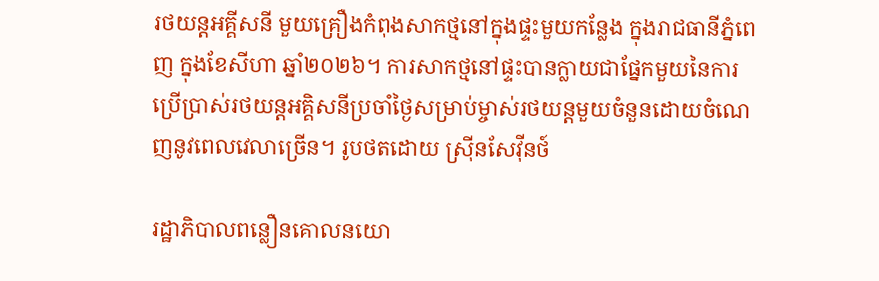រថយន្តអគ្គីសនី មួយគ្រឿងកំពុងសាកថ្មនៅក្នុងផ្ទះមួយកន្លែង ក្នុងរាជធានីភ្នំពេញ ក្នុងខែសីហា ឆ្នាំ២០២៦។ ការសាកថ្មនៅផ្ទះបានក្លាយជាផ្នែកមួយនៃការប្រើប្រាស់រថយន្តអគ្គិសនីប្រចាំថ្ងៃសម្រាប់ម្ចាស់រថយន្តមួយចំនួនដោយចំណេញនូវពេលវេលាច្រើន។ រូបថតដោយ ស្រុីនសែវុីនថ៍

រដ្ឋាភិបាលពន្លឿនគោលនយោ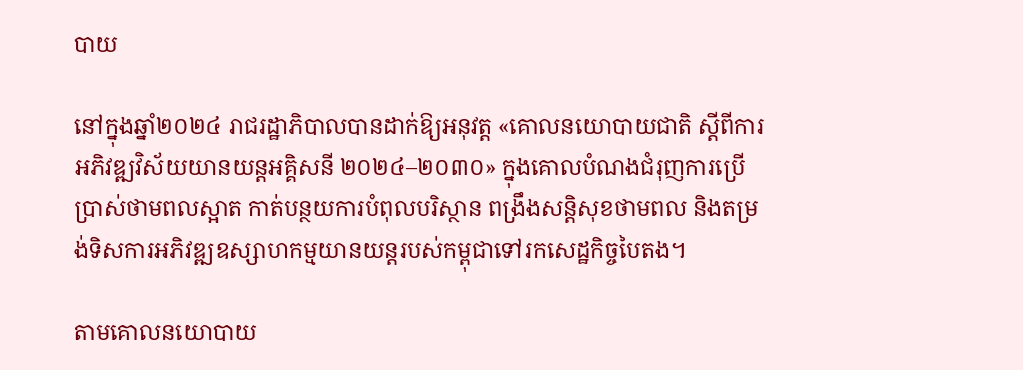បាយ

នៅក្នុងឆ្នាំ២០២៤ រាជរដ្ឋាភិបាលបានដាក់ឱ្យអនុវត្ត «គោលនយោបាយជាតិ ស្តីពីការអភិវឌ្ឍវិស័យយានយន្តអគ្គិសនី ២០២៤–២០៣០» ក្នុងគោលបំណងជំរុញការប្រើប្រាស់ថាមពលស្អាត កាត់បន្ថយការបំពុលបរិស្ថាន ពង្រឹងសន្តិសុខថាមពល និងតម្រង់ទិសការអភិវឌ្ឍឧស្សាហកម្មយានយន្តរបស់កម្ពុជាទៅរកសេដ្ឋកិច្ចបៃតង។

តាមគោលនយោបាយ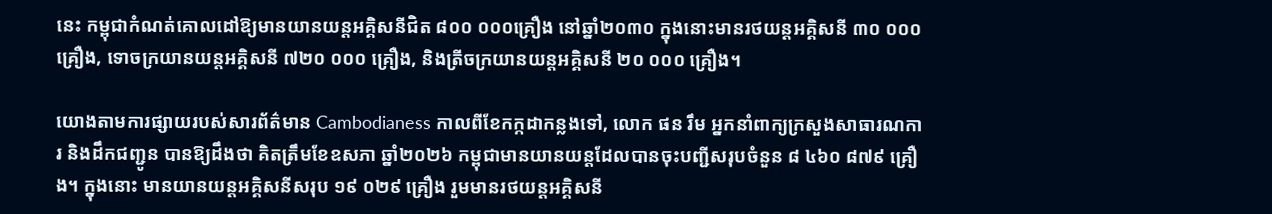នេះ កម្ពុជាកំណត់គោលដៅឱ្យមានយានយន្តអគ្គិសនីជិត ៨០០ ០០០គ្រឿង នៅឆ្នាំ២០៣០ ក្នុងនោះមានរថយន្តអគ្គិសនី ៣០ ០០០ គ្រឿង, ទោចក្រយានយន្តអគ្គិសនី ៧២០ ០០០ គ្រឿង, និងត្រីចក្រយានយន្តអគ្គិសនី ២០ ០០០ គ្រឿង។

យោងតាមការផ្សាយរបស់សារព័ត៌មាន Cambodianess កាលពីខែកក្កដាកន្លងទៅ, លោក ផន រឹម អ្នកនាំពាក្យក្រសួងសាធារណការ និងដឹកជញ្ជូន បានឱ្យដឹងថា គិតត្រឹមខែឧសភា ឆ្នាំ២០២៦ កម្ពុជាមានយានយន្តដែលបានចុះបញ្ជីសរុបចំនួន ៨ ៤៦០ ៨៧៩ គ្រឿង។ ក្នុងនោះ មានយានយន្តអគ្គិសនីសរុប ១៩ ០២៩ គ្រឿង រួមមានរថយន្តអគ្គិសនី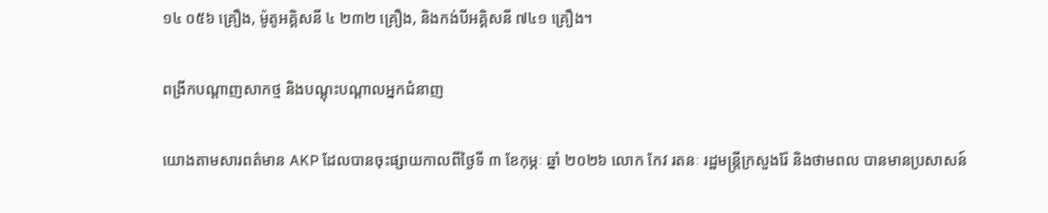១៤ ០៥៦ គ្រឿង, ម៉ូតូអគ្គិសនី ៤ ២៣២ គ្រឿង, និងកង់បីអគ្គិសនី ៧៤១ គ្រឿង។

ពង្រីកបណ្តាញសាកថ្ម និងបណ្តុះបណ្តាលអ្នកជំនាញ

យោងតាមសារពត៌មាន AKP ដែលបានចុះផ្សាយកាលពីថ្ងៃទី ៣ ខែកុម្ភៈ ឆ្នាំ ២០២៦ លោក កែវ រតនៈ រដ្ឋមន្ត្រីក្រសួងរ៉ែ និងថាមពល បានមានប្រសាសន៍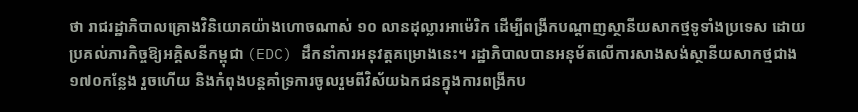ថា រាជរដ្ឋាភិបាលគ្រោងវិនិយោគយ៉ាងហោចណាស់ ១០ លានដុល្លារអាម៉េរិក ដើម្បីពង្រីកបណ្តាញស្ថានីយសាកថ្មទូទាំងប្រទេស ដោយប្រគល់ភារកិច្ចឱ្យអគ្គិសនីកម្ពុជា (EDC) ដឹកនាំការអនុវត្តគម្រោងនេះ។ រដ្ឋាភិបាលបានអនុម័តលើការសាងសង់ស្ថានីយសាកថ្មជាង ១៧០កន្លែង រួចហើយ និងកំពុងបន្តគាំទ្រការចូលរួមពីវិស័យឯកជនក្នុងការពង្រីកប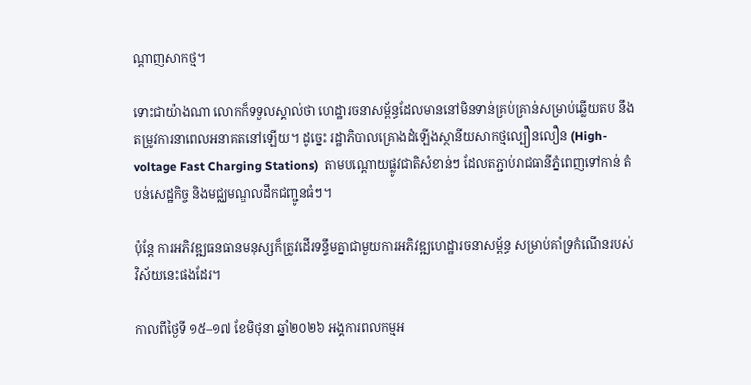ណ្តាញសាកថ្ម។

ទោះជាយ៉ាងណា លោកក៏ទទួលស្គាល់ថា ហេដ្ឋារចនាសម្ព័ន្ធដែលមាននៅមិនទាន់គ្រប់គ្រាន់សម្រាប់ឆ្លើយតប នឹងតម្រូវការនាពេលអនាគតនៅឡើយ។ ដូច្នេះ រដ្ឋាភិបាលគ្រោងដំឡើងស្ថានីយសាកថ្មល្បឿនលឿន (High-voltage Fast Charging Stations)  តាមបណ្តោយផ្លូវជាតិសំខាន់ៗ ដែលតភ្ជាប់រាជធានីភ្នំពេញទៅកាន់ តំបន់សេដ្ឋកិច្ច និងមជ្ឈមណ្ឌលដឹកជញ្ជូនធំៗ។

ប៉ុន្តែ ការអភិវឌ្ឍធនធានមនុស្សក៏ត្រូវដើរទន្ទឹមគ្នាជាមួយការអភិវឌ្ឍហេដ្ឋារចនាសម្ព័ន្ធ សម្រាប់គាំទ្រកំណើនរបស់វិស័យនេះផងដែរ។

កាលពីថ្ងៃទី ១៥–១៧ ខែមិថុនា ឆ្នាំ២០២៦ អង្គការពលកម្មអ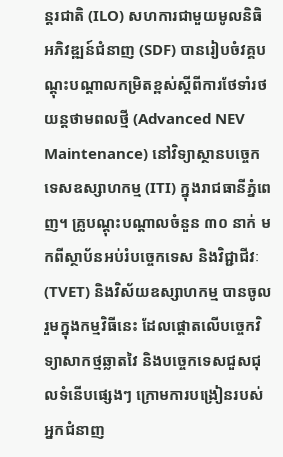ន្តរជាតិ (ILO) សហការជាមួយមូលនិធិអភិវឌ្ឍន៍ជំនាញ (SDF) បានរៀបចំវគ្គបណ្តុះបណ្តាលកម្រិតខ្ពស់ស្តីពីការថែទាំរថយន្តថាមពលថ្មី (Advanced NEV Maintenance) នៅវិទ្យាស្ថានបច្ចេកទេសឧស្សាហកម្ម (ITI) ក្នុងរាជធានីភ្នំពេញ។ គ្រូបណ្តុះបណ្តាលចំនួន ៣០ នាក់ មកពីស្ថាប័នអប់រំបច្ចេកទេស និងវិជ្ជាជីវៈ (TVET) និងវិស័យឧស្សាហកម្ម បានចូលរួមក្នុងកម្មវិធីនេះ ដែលផ្តោតលើបច្ចេកវិទ្យាសាកថ្មឆ្លាតវៃ និងបច្ចេកទេសជួសជុលទំនើបផ្សេងៗ ក្រោមការបង្រៀនរបស់អ្នកជំនាញ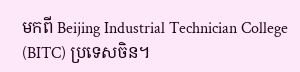មកពី Beijing Industrial Technician College (BITC) ប្រទេសចិន។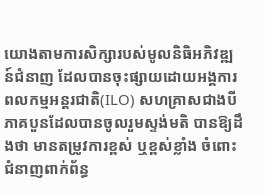យោងតាមការសិក្សារបស់មូលនិធិអភិវឌ្ឍន៍ជំនាញ ដែលបានចុះផ្សាយដោយអង្គការពលកម្មអន្តរជាតិ(ILO) សហគ្រាសជាងបីភាគបួនដែលបានចូលរួមស្ទង់មតិ បានឱ្យដឹងថា មានតម្រូវការខ្ពស់ ឬខ្ពស់ខ្លាំង ចំពោះជំនាញពាក់ព័ន្ធ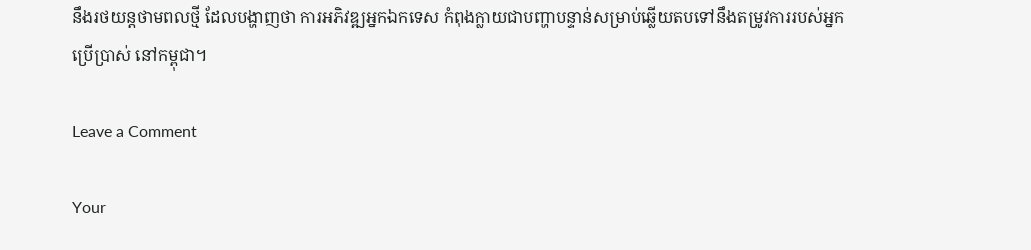នឹងរថយន្តថាមពលថ្មី ដែលបង្ហាញថា ការអភិវឌ្ឍអ្នកឯកទេស កំពុងក្លាយជាបញ្ហាបន្ទាន់សម្រាប់ឆ្លើយតបទៅនឹងតម្រូវការរបស់អ្នកប្រើប្រាស់ នៅកម្ពុជា។

Leave a Comment

Your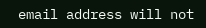email address will not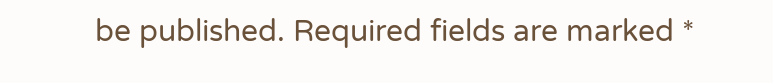be published. Required fields are marked *